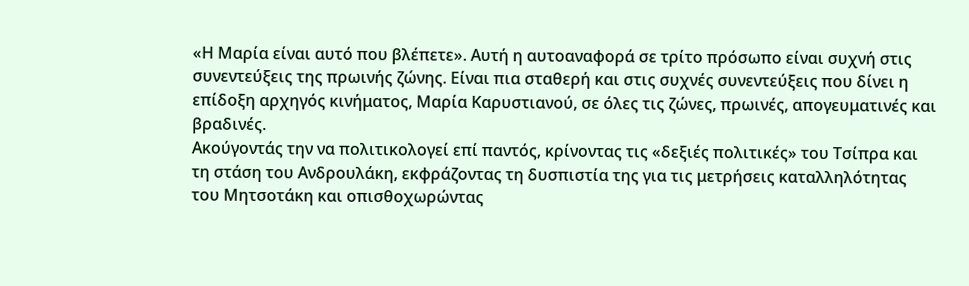«Η Μαρία είναι αυτό που βλέπετε». Αυτή η αυτοαναφορά σε τρίτο πρόσωπο είναι συχνή στις συνεντεύξεις της πρωινής ζώνης. Είναι πια σταθερή και στις συχνές συνεντεύξεις που δίνει η επίδοξη αρχηγός κινήματος, Μαρία Καρυστιανού, σε όλες τις ζώνες, πρωινές, απογευματινές και βραδινές.
Ακούγοντάς την να πολιτικολογεί επί παντός, κρίνοντας τις «δεξιές πολιτικές» του Τσίπρα και τη στάση του Ανδρουλάκη, εκφράζοντας τη δυσπιστία της για τις μετρήσεις καταλληλότητας του Μητσοτάκη και οπισθοχωρώντας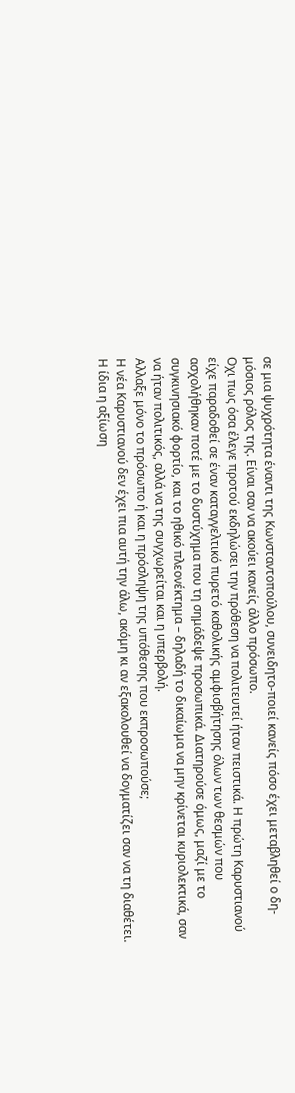σε μια ψυχρότητα έναντι της Κωνσταντοπούλου, συνειδητο-ποιεί κανείς πόσο έχει μεταβληθεί ο δη-μόσιος ρόλος της. Είναι σαν να ακούει κανείς άλλο πρόσωπο.
Οχι πως όσα έλεγε προτού εκδηλώσει την πρόθεση να πολιτευτεί ήταν πειστικά. Η πρώτη Καρυστιανού είχε παραδοθεί σε έναν καταγγελτικό πυρετό καθολικής αμφισβήτησης όλων των θεσμών που ασχολήθηκαν ποτέ με το δυστύχημα που τη σημάδεψε προσωπικά. Διατηρούσε όμως, μαζί με το συγκινησιακό φορτίο, και το ηθικό πλεονέκτημα – δηλαδή το δικαίωμα να μην κρίνεται κυριολεκτικά, σαν να ήταν πολιτικός, αλλά να της συγχωρείται και η υπερβολή.
Αλλαξε μόνο το πρόσωπο ή και η πρόσληψη της υπόθεσης που εκπροσωπούσε;
Η νέα Καρυστιανού δεν έχει πια αυτή την άλω, ακόμη κι αν εξακολουθεί να δογματίζει σαν να τη διαθέτει. Η ίδια η αξίωση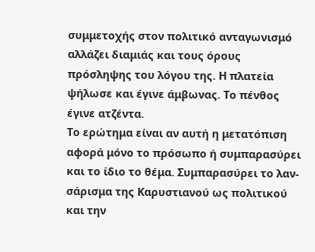συμμετοχής στον πολιτικό ανταγωνισμό αλλάζει διαμιάς και τους όρους πρόσληψης του λόγου της. Η πλατεία ψήλωσε και έγινε άμβωνας. Το πένθος έγινε ατζέντα.
Το ερώτημα είναι αν αυτή η μετατόπιση αφορά μόνο το πρόσωπο ή συμπαρασύρει και το ίδιο το θέμα. Συμπαρασύρει το λαν-σάρισμα της Καρυστιανού ως πολιτικού και την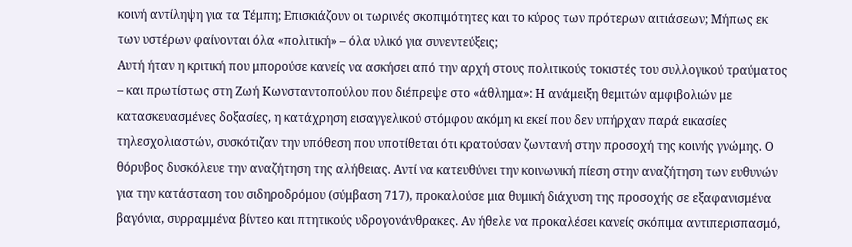κοινή αντίληψη για τα Τέμπη; Επισκιάζουν οι τωρινές σκοπιμότητες και το κύρος των πρότερων αιτιάσεων; Μήπως εκ των υστέρων φαίνονται όλα «πολιτική» – όλα υλικό για συνεντεύξεις;
Αυτή ήταν η κριτική που μπορούσε κανείς να ασκήσει από την αρχή στους πολιτικούς τοκιστές του συλλογικού τραύματος – και πρωτίστως στη Ζωή Κωνσταντοπούλου που διέπρεψε στο «άθλημα»: Η ανάμειξη θεμιτών αμφιβολιών με κατασκευασμένες δοξασίες, η κατάχρηση εισαγγελικού στόμφου ακόμη κι εκεί που δεν υπήρχαν παρά εικασίες τηλεσχολιαστών, συσκότιζαν την υπόθεση που υποτίθεται ότι κρατούσαν ζωντανή στην προσοχή της κοινής γνώμης. Ο θόρυβος δυσκόλευε την αναζήτηση της αλήθειας. Αντί να κατευθύνει την κοινωνική πίεση στην αναζήτηση των ευθυνών για την κατάσταση του σιδηροδρόμου (σύμβαση 717), προκαλούσε μια θυμική διάχυση της προσοχής σε εξαφανισμένα βαγόνια, συρραμμένα βίντεο και πτητικούς υδρογονάνθρακες. Αν ήθελε να προκαλέσει κανείς σκόπιμα αντιπερισπασμό,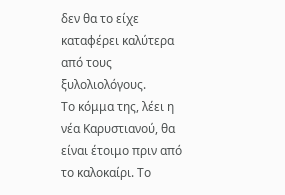δεν θα το είχε καταφέρει καλύτερα από τους ξυλολιολόγους.
Το κόμμα της, λέει η νέα Καρυστιανού, θα είναι έτοιμο πριν από το καλοκαίρι. Το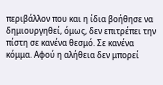περιβάλλον που και η ίδια βοήθησε να δημιουργηθεί, όμως, δεν επιτρέπει την πίστη σε κανένα θεσμό. Σε κανένα κόμμα. Αφού η αλήθεια δεν μπορεί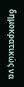δημοκρατικώς να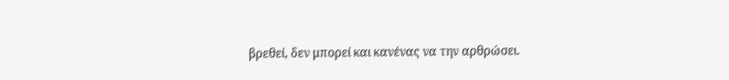βρεθεί, δεν μπορεί και κανένας να την αρθρώσει.